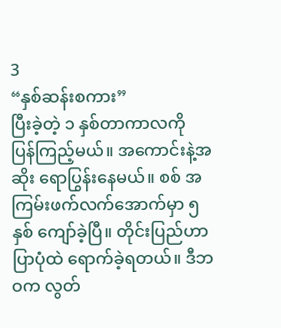3
“နှစ်ဆန်းစကား”
ပြီးခဲ့တဲ့ ၁ နှစ်တာကာလကို ပြန်ကြည့်မယ်။ အကောင်းနဲ့အဆိုး ရောပြွန်းနေမယ်။ စစ် အကြမ်းဖက်လက်အောက်မှာ ၅ နှစ် ကျော်ခဲ့ပြီ။ တိုင်းပြည်ဟာ ပြာပုံထဲ ရောက်ခဲ့ရတယ်။ ဒီဘဝက လွတ်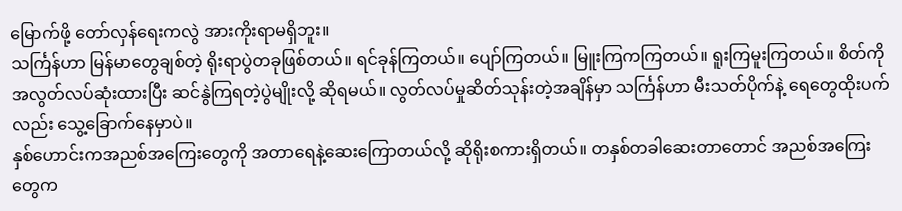မြောက်ဖို့ တော်လှန်ရေးကလွဲ အားကိုးရာမရှိဘူး။
သင်္ကြန်ဟာ မြန်မာတွေချစ်တဲ့ ရိုးရာပွဲတခုဖြစ်တယ်။ ရင်ခုန်ကြတယ်။ ပျော်ကြတယ်။ မြူးကြကကြတယ်။ ရူးကြမူးကြတယ်။ စိတ်ကို အလွတ်လပ်ဆုံးထားပြီး ဆင်နွဲကြရတဲ့ပွဲမျိုးလို့ ဆိုရမယ်။ လွတ်လပ်မှုဆိတ်သုန်းတဲ့အချိန်မှာ သင်္ကြန်ဟာ မီးသတ်ပိုက်နဲ့ ရေတွေထိုးပက်လည်း သွေ့ခြောက်နေမှာပဲ။
နှစ်ဟောင်းကအညစ်အကြေးတွေကို အတာရေနဲ့ဆေးကြောတယ်လို့ ဆိုရိုးစကားရှိတယ်။ တနှစ်တခါဆေးတာတောင် အညစ်အကြေးတွေက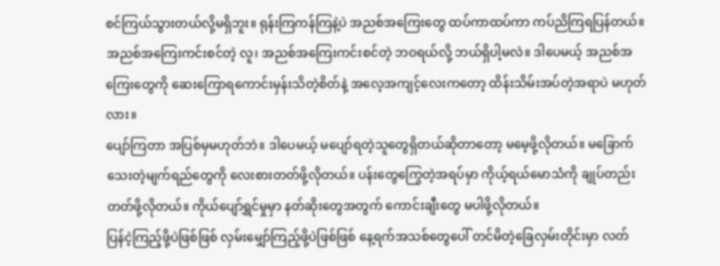စင်ကြယ်သွားတယ်လို့မရှိဘူး။ ရုန်းကြကန်ကြနဲ့ပဲ အညစ်အကြေးတွေ ထပ်ကာထပ်ကာ ကပ်ညိကြရပြန်တယ်။ အညစ်အကြေးကင်းစင်တဲ့ လူ၊ အညစ်အကြေးကင်းစင်တဲ့ ဘဝရယ်လို့ ဘယ်ရှိပါ့မလဲ။ ဒါပေမယ့် အညစ်အကြေးတွေကို ဆေးကြောရကောင်းမှန်းသိတဲ့စိတ်နဲ့ အလေ့အကျင့်လေးကတော့ ထိန်းသိမ်းအပ်တဲ့အရာပဲ မဟုတ်လား။
ပျော်ကြတာ အပြစ်မှမဟုတ်ဘဲ။ ဒါပေမယ့် မပျော်ရတဲ့သူတွေရှိတယ်ဆိုတာတော့ မမေ့ဖို့လိုတယ်။ မခြောက်သေးတဲ့မျက်ရည်တွေကို လေးစားတတ်ဖို့လိုတယ်။ ပန်းတွေကြွေတဲ့အရပ်မှာ ကိုယ့်ရယ်မောသံကို ချုပ်တည်းတတ်ဖို့လိုတယ်။ ကိုယ်ပျော်ရွှင်မှုမှာ နတ်ဆိုးတွေအတွက် ကောင်းချီးတွေ မပါဖို့လိုတယ်။
ပြန်ငဲ့ကြည့်ဖို့ပဲဖြစ်ဖြစ် လှမ်းမျှော်ကြည့်ဖို့ပဲဖြစ်ဖြစ် နေ့ရက်အသစ်တွေပေါ် တင်မိတဲ့ခြေလှမ်းတိုင်းမှာ လတ်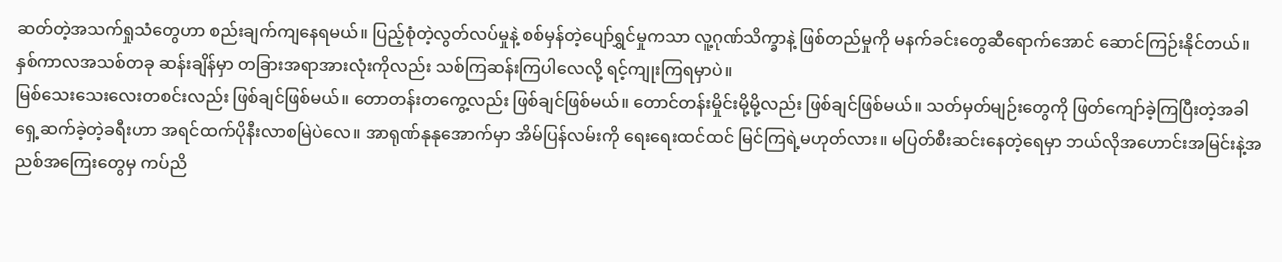ဆတ်တဲ့အသက်ရှုသံတွေဟာ စည်းချက်ကျနေရမယ်။ ပြည့်စုံတဲ့လွတ်လပ်မှုနဲ့ စစ်မှန်တဲ့ပျော်ရွှင်မှုကသာ လူ့ဂုဏ်သိက္ခာနဲ့ ဖြစ်တည်မှုကို မနက်ခင်းတွေဆီရောက်အောင် ဆောင်ကြဉ်းနိုင်တယ်။ နှစ်ကာလအသစ်တခု ဆန်းချိန်မှာ တခြားအရာအားလုံးကိုလည်း သစ်ကြဆန်းကြပါလေလို့ ရင့်ကျုးကြရမှာပဲ။
မြစ်သေးသေးလေးတစင်းလည်း ဖြစ်ချင်ဖြစ်မယ်။ တောတန်းတကွေ့လည်း ဖြစ်ချင်ဖြစ်မယ်။ တောင်တန်းမှိုင်းမို့မို့လည်း ဖြစ်ချင်ဖြစ်မယ်။ သတ်မှတ်မျဉ်းတွေကို ဖြတ်ကျော်ခဲ့ကြပြီးတဲ့အခါ ရှေ့ဆက်ခဲ့တဲ့ခရီးဟာ အရင်ထက်ပိုနီးလာစမြဲပဲလေ။ အာရုဏ်နုနုအောက်မှာ အိမ်ပြန်လမ်းကို ရေးရေးထင်ထင် မြင်ကြရဲ့မဟုတ်လား။ မပြတ်စီးဆင်းနေတဲ့ရေမှာ ဘယ်လိုအဟောင်းအမြင်းနဲ့အညစ်အကြေးတွေမှ ကပ်ညိ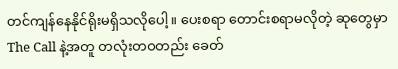တင်ကျန်နေနိုင်ရိုးမရှိသလိုပေါ့။ ပေးစရာ တောင်းစရာမလိုတဲ့ ဆုတွေမှာ The Call နဲ့အတူ တလုံးတဝတည်း ခေတ်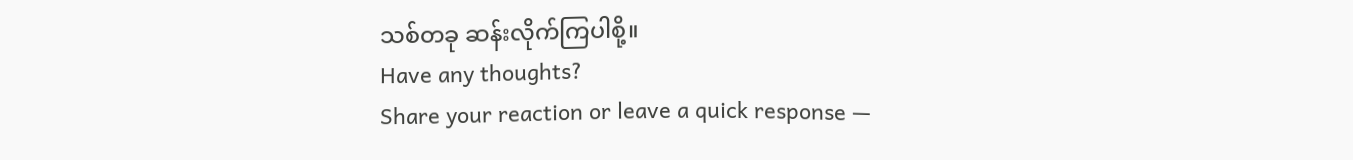သစ်တခု ဆန်းလိုက်ကြပါစို့။
Have any thoughts?
Share your reaction or leave a quick response —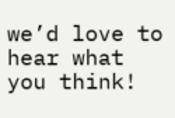we’d love to hear what you think!